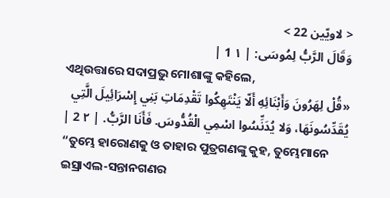< لاويّين 22 >
وَقَالَ الرَّبُّ لِمُوسَى: | ١ 1 |
ଏଥିଉତ୍ତାରେ ସଦାପ୍ରଭୁ ମୋଶାଙ୍କୁ କହିଲେ,
«قُلْ لِهَرُونَ وَأَبْنَائِهِ أَلّا يَنْتَهِكُوا تَقْدِمَاتِ بَنِي إِسْرَائِيلَ الَّتِي يُقَدِّسُونَهَا، وَلا يُدَنِّسُوا اسْمِي الْقُدُّوسَ. فَأَنَا الرَّبُّ. | ٢ 2 |
“ତୁମ୍ଭେ ହାରୋଣକୁ ଓ ତାହାର ପୁତ୍ରଗଣଙ୍କୁ କୁହ, ତୁମ୍ଭେମାନେ ଇସ୍ରାଏଲ-ସନ୍ତାନଗଣର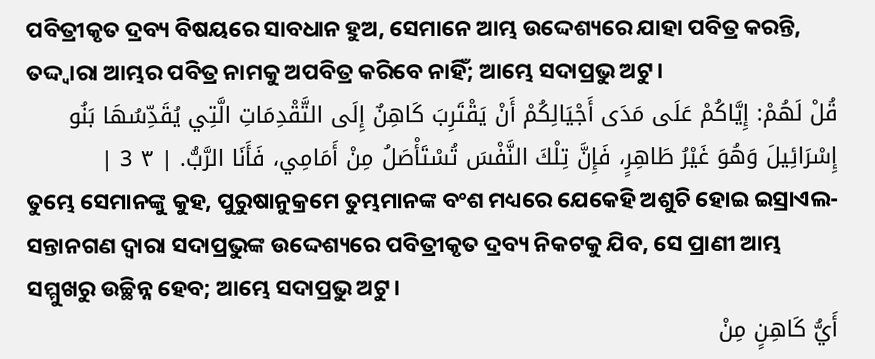ପବିତ୍ରୀକୃତ ଦ୍ରବ୍ୟ ବିଷୟରେ ସାବଧାନ ହୁଅ, ସେମାନେ ଆମ୍ଭ ଉଦ୍ଦେଶ୍ୟରେ ଯାହା ପବିତ୍ର କରନ୍ତି, ତଦ୍ଦ୍ୱାରା ଆମ୍ଭର ପବିତ୍ର ନାମକୁ ଅପବିତ୍ର କରିବେ ନାହିଁ; ଆମ୍ଭେ ସଦାପ୍ରଭୁ ଅଟୁ।
قُلْ لَهُمْ: إِيَّاكُمْ عَلَى مَدَى أَجْيَالِكُمْ أَنْ يَقْتَرِبَ كَاهِنٌ إِلَى التَّقْدِمَاتِ الَّتِي يُقَدِّسُهَا بَنُو إِسْرَائِيلَ وَهُوَ غَيْرُ طَاهِرٍ، فَإِنَّ تِلْكَ النَّفْسَ تُسْتَأْصَلُ مِنْ أَمَامِي، فَأَنَا الرَّبُّ. | ٣ 3 |
ତୁମ୍ଭେ ସେମାନଙ୍କୁ କୁହ, ପୁରୁଷାନୁକ୍ରମେ ତୁମ୍ଭମାନଙ୍କ ବଂଶ ମଧ୍ୟରେ ଯେକେହି ଅଶୁଚି ହୋଇ ଇସ୍ରାଏଲ-ସନ୍ତାନଗଣ ଦ୍ୱାରା ସଦାପ୍ରଭୁଙ୍କ ଉଦ୍ଦେଶ୍ୟରେ ପବିତ୍ରୀକୃତ ଦ୍ରବ୍ୟ ନିକଟକୁ ଯିବ, ସେ ପ୍ରାଣୀ ଆମ୍ଭ ସମ୍ମୁଖରୁ ଉଚ୍ଛିନ୍ନ ହେବ; ଆମ୍ଭେ ସଦାପ୍ରଭୁ ଅଟୁ।
أَيُّ كَاهِنٍ مِنْ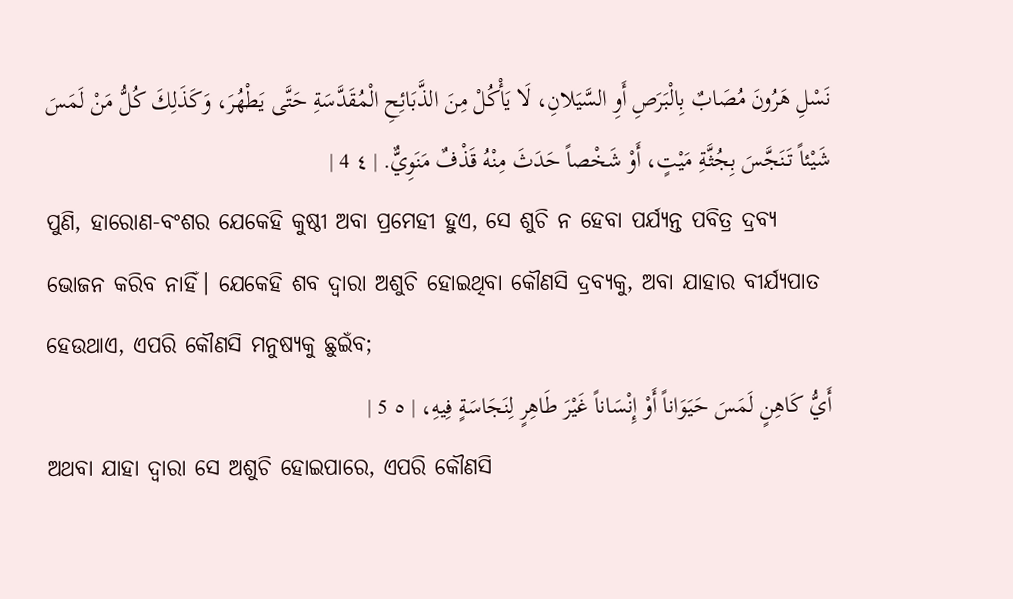نَسْلِ هَرُونَ مُصَابٌ بِالْبَرَصِ أَوِ السَّيَلانِ، لَا يَأْكُلْ مِنَ الذَّبَائِحِ الْمُقَدَّسَةِ حَتَّى يَطْهُرَ، وَكَذَلِكَ كُلُّ مَنْ لَمَسَ شَيْئاً تَنَجَّسَ بِجُثَّةِ مَيْتٍ، أَوْ شَخْصاً حَدَثَ مِنْهُ قَذْفٌ مَنَوِيٌّ. | ٤ 4 |
ପୁଣି, ହାରୋଣ-ବଂଶର ଯେକେହି କୁଷ୍ଠୀ ଅବା ପ୍ରମେହୀ ହୁଏ, ସେ ଶୁଚି ନ ହେବା ପର୍ଯ୍ୟନ୍ତ ପବିତ୍ର ଦ୍ରବ୍ୟ ଭୋଜନ କରିବ ନାହିଁ। ଯେକେହି ଶବ ଦ୍ୱାରା ଅଶୁଚି ହୋଇଥିବା କୌଣସି ଦ୍ରବ୍ୟକୁ, ଅବା ଯାହାର ବୀର୍ଯ୍ୟପାତ ହେଉଥାଏ, ଏପରି କୌଣସି ମନୁଷ୍ୟକୁ ଛୁଇଁବ;
أَيُّ كَاهِنٍ لَمَسَ حَيَوَاناً أَوْ إِنْسَاناً غَيْرَ طَاهِرٍ لِنَجَاسَةٍ فِيهِ، | ٥ 5 |
ଅଥବା ଯାହା ଦ୍ୱାରା ସେ ଅଶୁଚି ହୋଇପାରେ, ଏପରି କୌଣସି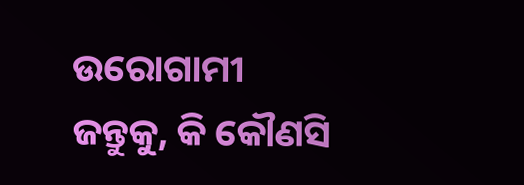ଉରୋଗାମୀ ଜନ୍ତୁକୁ, କି କୌଣସି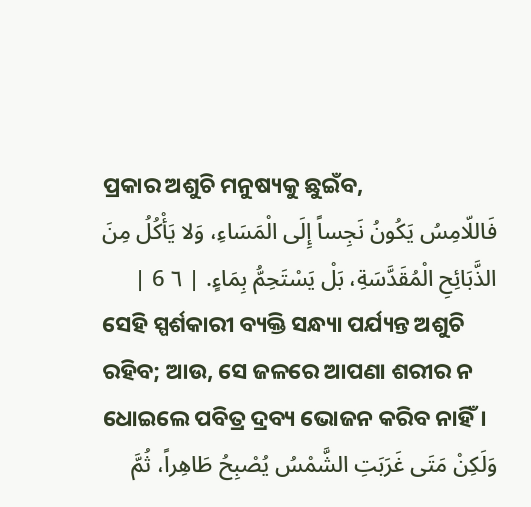ପ୍ରକାର ଅଶୁଚି ମନୁଷ୍ୟକୁ ଛୁଇଁବ,
فَاللّامِسُ يَكُونُ نَجِساً إِلَى الْمَسَاءِ، وَلا يَأْكُلُ مِنَ الذَّبَائِحِ الْمُقَدَّسَةِ، بَلْ يَسْتَحِمُّ بِمَاءٍ. | ٦ 6 |
ସେହି ସ୍ପର୍ଶକାରୀ ବ୍ୟକ୍ତି ସନ୍ଧ୍ୟା ପର୍ଯ୍ୟନ୍ତ ଅଶୁଚି ରହିବ; ଆଉ, ସେ ଜଳରେ ଆପଣା ଶରୀର ନ ଧୋଇଲେ ପବିତ୍ର ଦ୍ରବ୍ୟ ଭୋଜନ କରିବ ନାହିଁ।
وَلَكِنْ مَتَى غَرَبَتِ الشَّمْسُ يُصْبِحُ طَاهِراً، ثُمَّ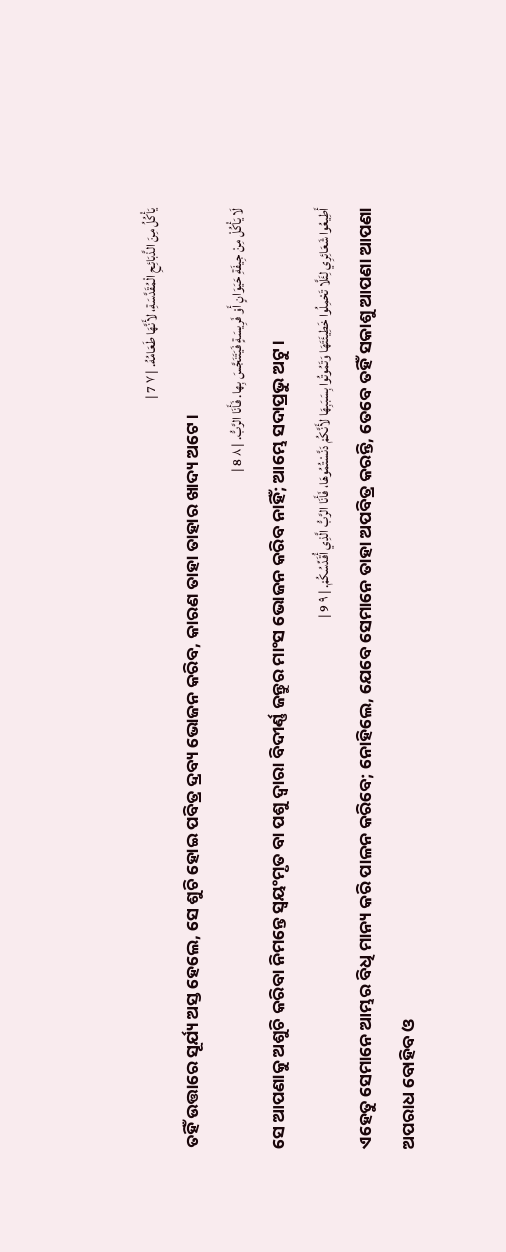يَأْكُلُ مِنَ الذَّبَائِحِ الْمُقَدَّسَةِ، لأَنَّهَا طَعَامُهُ. | ٧ 7 |
ତହିଁ ଉତ୍ତାରେ ସୂର୍ଯ୍ୟ ଅସ୍ତ ହେଲେ, ସେ ଶୁଚି ହୋଇ ପବିତ୍ର ଦ୍ରବ୍ୟ ଭୋଜନ କରିବ, କାରଣ ତାହା ତାହାର ଖାଦ୍ୟ ଅଟେ।
لَا يَأْكُلْ مِنْ جِيفَةِ حَيَوَانٍ أَوْ فَرِيسَةٍ فَيَتَنَجَّسَ بِها. فَأَنَا الرَّبُّ. | ٨ 8 |
ସେ ଆପଣାକୁ ଅଶୁଚି କରିବା ନିମନ୍ତେ ସ୍ୱୟଂମୃତ ବା ପଶୁ ଦ୍ୱାରା ବିଦୀର୍ଣ୍ଣ ଜନ୍ତୁର ମାଂସ ଭୋଜନ କରିବ ନାହିଁ; ଆମ୍ଭେ ସଦାପ୍ରଭୁ ଅଟୁ।
أَطِيعُوا شَعَائِرِي لِئَلَّا تَحْمِلُوا خَطِيئَتَهَا وَتَمُوتُوا بِسَبَبِهَا لأَنَّكُمْ دَنَّسْتُمُوهَا، فَأَنَا الرَّبُّ الَّذِي أُقَدِّسُكُمْ. | ٩ 9 |
ଏହେତୁ ସେମାନେ ଆମ୍ଭର ବିଧି ମାନ୍ୟ କରି ପାଳନ କରିବେ; ନୋହିଲେ, ଯେବେ ସେମାନେ ତାହା ଅପବିତ୍ର କରନ୍ତି, ତେବେ ତହିଁ ସକାଶୁ ଆପଣା ଆପଣା ଅପରାଧ ବୋହିବ ଓ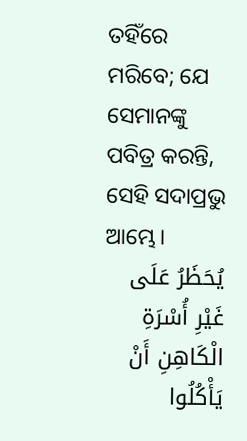ତହିଁରେ ମରିବେ; ଯେ ସେମାନଙ୍କୁ ପବିତ୍ର କରନ୍ତି, ସେହି ସଦାପ୍ରଭୁ ଆମ୍ଭେ।
يُحَظَرُ عَلَى غَيْرِ أُسْرَةِ الْكَاهِنِ أَنْ يَأْكُلُوا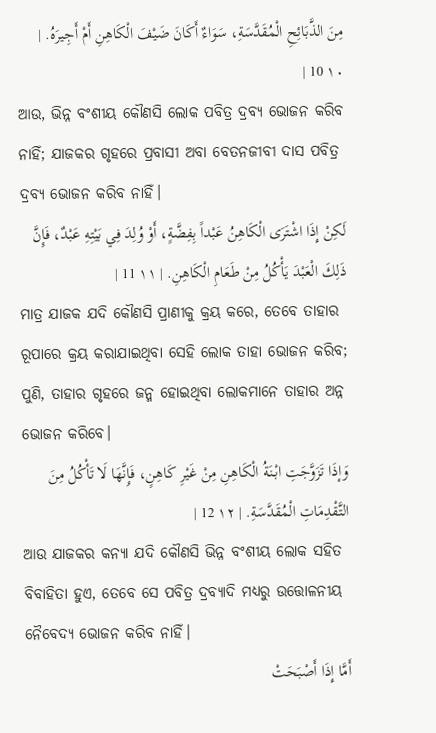مِنَ الذَّبَائِحِ الْمُقَدَّسَةِ، سَوَاءٌ أَكَانَ ضَيْفَ الْكَاهِنِ أَمْ أَجِيرَهُ. | ١٠ 10 |
ଆଉ, ଭିନ୍ନ ବଂଶୀୟ କୌଣସି ଲୋକ ପବିତ୍ର ଦ୍ରବ୍ୟ ଭୋଜନ କରିବ ନାହିଁ; ଯାଜକର ଗୃହରେ ପ୍ରବାସୀ ଅବା ବେତନଜୀବୀ ଦାସ ପବିତ୍ର ଦ୍ରବ୍ୟ ଭୋଜନ କରିବ ନାହିଁ।
لَكِنْ إِذَا اشْتَرَى الْكَاهِنُ عَبْداً بِفِضَّةٍ، أَوْ وُلِدَ فِي بَيْتِهِ عَبْدٌ، فَإِنَّ ذَلِكَ الْعَبْدَ يَأْكُلُ مِنْ طَعَامِ الْكَاهِنِ. | ١١ 11 |
ମାତ୍ର ଯାଜକ ଯଦି କୌଣସି ପ୍ରାଣୀକୁ କ୍ରୟ କରେ, ତେବେ ତାହାର ରୂପାରେ କ୍ରୟ କରାଯାଇଥିବା ସେହି ଲୋକ ତାହା ଭୋଜନ କରିବ; ପୁଣି, ତାହାର ଗୃହରେ ଜନ୍ମ ହୋଇଥିବା ଲୋକମାନେ ତାହାର ଅନ୍ନ ଭୋଜନ କରିବେ।
وَإذَا تَزَوَّجَتِ ابْنَةُ الْكَاهِنِ مِنْ غَيْرِ كَاهِنٍ، فَإِنَّهَا لَا تَأْكُلُ مِنَ التَّقْدِمَاتِ الْمُقَدَّسَةِ. | ١٢ 12 |
ଆଉ ଯାଜକର କନ୍ୟା ଯଦି କୌଣସି ଭିନ୍ନ ବଂଶୀୟ ଲୋକ ସହିତ ବିବାହିତା ହୁଏ, ତେବେ ସେ ପବିତ୍ର ଦ୍ରବ୍ୟାଦି ମଧ୍ୟରୁ ଉତ୍ତୋଳନୀୟ ନୈବେଦ୍ୟ ଭୋଜନ କରିବ ନାହିଁ।
أَمَّا إِذَا أَصْبَحَتْ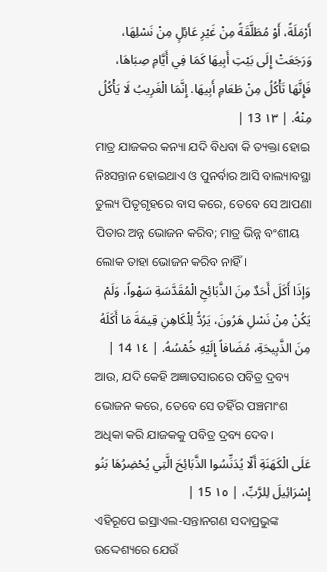أَرْمَلَةً، أَوْ مُطَلَّقَةً مِنْ غَيْرِ عَائِلٍ مِنْ نَسْلِهَا، وَرَجَعَتْ إِلَى بَيْتِ أَبِيهَا كَمَا فِي أَيَّامِ صِبَاهَا، فَإِنَّهَا تَأْكُلُ مِنْ طَعَامِ أَبِيهَا. إِنَّمَا الْغَرِيبُ لَا يَأْكُلُ مِنْهُ. | ١٣ 13 |
ମାତ୍ର ଯାଜକର କନ୍ୟା ଯଦି ବିଧବା କି ତ୍ୟକ୍ତା ହୋଇ ନିଃସନ୍ତାନ ହୋଇଥାଏ ଓ ପୁନର୍ବାର ଆସି ବାଲ୍ୟାବସ୍ଥା ତୁଲ୍ୟ ପିତୃଗୃହରେ ବାସ କରେ, ତେବେ ସେ ଆପଣା ପିତାର ଅନ୍ନ ଭୋଜନ କରିବ; ମାତ୍ର ଭିନ୍ନ ବଂଶୀୟ ଲୋକ ତାହା ଭୋଜନ କରିବ ନାହିଁ।
وَإذَا أَكَلَ أَحَدٌ مِنَ الذَّبَائِحِ الْمُقَدَّسَةِ سَهْواً، وَلَمْ يَكُنْ مِنْ نَسْلِ هَرُونَ، يَرُدُّ لِلْكَاهِنِ قِيمَةَ مَا أَكَلَهُ مِنَ الذَّبِيحَةِ، مُضَافاً إِلَيْهِ خُمْسُهُ. | ١٤ 14 |
ଆଉ, ଯଦି କେହି ଅଜ୍ଞାତସାରରେ ପବିତ୍ର ଦ୍ରବ୍ୟ ଭୋଜନ କରେ, ତେବେ ସେ ତହିଁର ପଞ୍ଚମାଂଶ ଅଧିକା କରି ଯାଜକକୁ ପବିତ୍ର ଦ୍ରବ୍ୟ ଦେବ।
عَلَى الْكَهَنَةِ أَلّا يُدَنِّسُوا الذَّبَائِحَ الَّتِي يُحْضِرُهَا بَنُو إِسْرَائِيلَ لِلرَّبِّ، | ١٥ 15 |
ଏହିରୂପେ ଇସ୍ରାଏଲ-ସନ୍ତାନଗଣ ସଦାପ୍ରଭୁଙ୍କ ଉଦ୍ଦେଶ୍ୟରେ ଯେଉଁ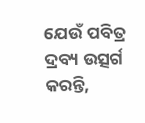ଯେଉଁ ପବିତ୍ର ଦ୍ରବ୍ୟ ଉତ୍ସର୍ଗ କରନ୍ତି,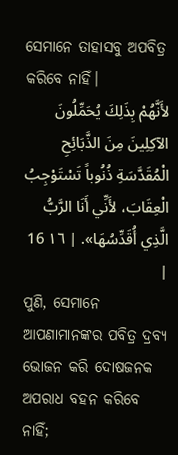ସେମାନେ ତାହାସବୁ ଅପବିତ୍ର କରିବେ ନାହିଁ।
لأَنَّهُمْ بِذَلِكَ يُحَمِّلُونَ الآكِلِينَ مِنَ الذَّبَائِحِ الْمُقَدَّسَةِ ذُنُوباً تَسْتَوْجِبُ الْعِقَابَ، لأَنِّي أَنَا الرَّبُّ الَّذِي أُقَدِّسُهَا». | ١٦ 16 |
ପୁଣି, ସେମାନେ ଆପଣାମାନଙ୍କର ପବିତ୍ର ଦ୍ରବ୍ୟ ଭୋଜନ କରି ଦୋଷଜନକ ଅପରାଧ ବହନ କରିବେ ନାହିଁ;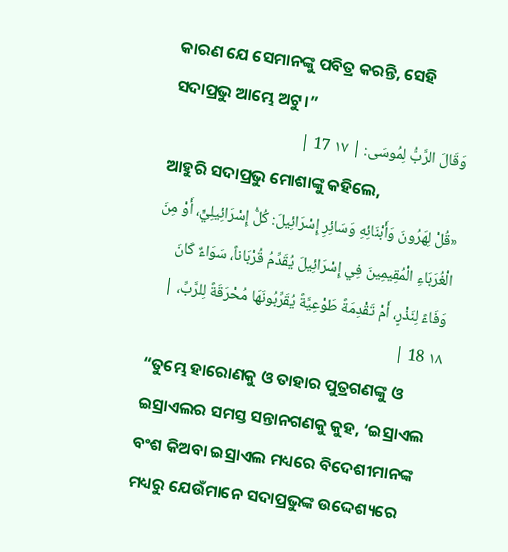କାରଣ ଯେ ସେମାନଙ୍କୁ ପବିତ୍ର କରନ୍ତି, ସେହି ସଦାପ୍ରଭୁ ଆମ୍ଭେ ଅଟୁ।”
وَقَالَ الرَّبُّ لِمُوسَى: | ١٧ 17 |
ଆହୁରି ସଦାପ୍ରଭୁ ମୋଶାଙ୍କୁ କହିଲେ,
«قُلْ لِهَرُونَ وَأَبْنَائِهِ وَسَائِرِ إِسْرَائِيلَ: كُلُّ إِسْرَائِيلِيٍّ، أَوْ مِنَ الْغُرَبَاءِ الْمُقِيمِينَ فِي إِسْرَائِيلَ يُقَدِّمُ قُرْبَاناً، سَوَاءٌ كَانَ وَفَاءً لِنَذْرٍ، أَمْ تَقْدِمَةً طَوْعِيَّةً يُقَرِّبُونَهَا مُحْرَقَةً لِلرَّبِّ، | ١٨ 18 |
“ତୁମ୍ଭେ ହାରୋଣକୁ ଓ ତାହାର ପୁତ୍ରଗଣଙ୍କୁ ଓ ଇସ୍ରାଏଲର ସମସ୍ତ ସନ୍ତାନଗଣକୁ କୁହ, ‘ଇସ୍ରାଏଲ ବଂଶ କିଅବା ଇସ୍ରାଏଲ ମଧ୍ୟରେ ବିଦେଶୀମାନଙ୍କ ମଧ୍ୟରୁ ଯେଉଁମାନେ ସଦାପ୍ରଭୁଙ୍କ ଉଦ୍ଦେଶ୍ୟରେ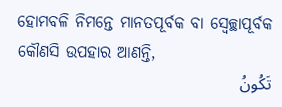ହୋମବଳି ନିମନ୍ତେ ମାନତପୂର୍ବକ ବା ସ୍ଵେଚ୍ଛାପୂର୍ବକ କୌଣସି ଉପହାର ଆଣନ୍ତି,
تَكُونُ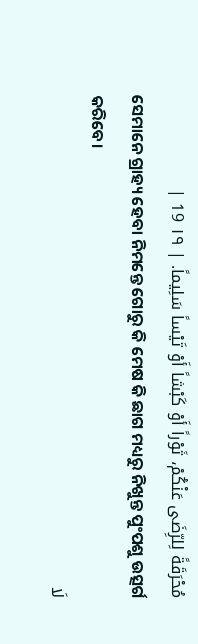مُحْرَقَةً لِلرِّضَى عَنْكُمْ، ثَوْراً أَوْ كَبْشاً أَوْ تَيْساً سَلِيماً. | ١٩ 19 |
ସେମାନେ ଗ୍ରାହ୍ୟ ହେବା ନିମନ୍ତେ ଗୋରୁ କି ମେଷ କି ଛାଗ ମଧ୍ୟରୁ ନିଖୁନ୍ତ ପୁଂପଶୁ ଉତ୍ସର୍ଗ କରିବେ।
لَا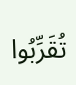تُقَرِّبُوا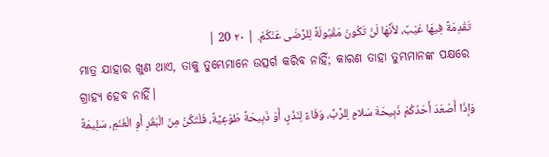تَقْدِمَةً فِيهَا عَيْبٌ، لأَنَّهَا لَنْ تَكُونَ مَقْبُولَةً لِلرِّضَى عَنْكُمْ. | ٢٠ 20 |
ମାତ୍ର ଯାହାର ଖୁଣ ଥାଏ, ତାକୁ ତୁମ୍ଭେମାନେ ଉତ୍ସର୍ଗ କରିବ ନାହିଁ; କାରଣ ତାହା ତୁମ୍ଭମାନଙ୍କ ପକ୍ଷରେ ଗ୍ରାହ୍ୟ ହେବ ନାହିଁ।
وَإذَا أَصْعَدَ أَحَدُكُمْ ذَبِيحَةَ سَلامٍ لِلرَّبِّ، وَفَاءً لِنَذْرٍ، أَوْ ذَبِيحَةً طَوْعِيَّةً، فَلْتَكُنْ مِنَ الْبَقَرِ أَوِ الْغَنَمِ، سَلِيمَةً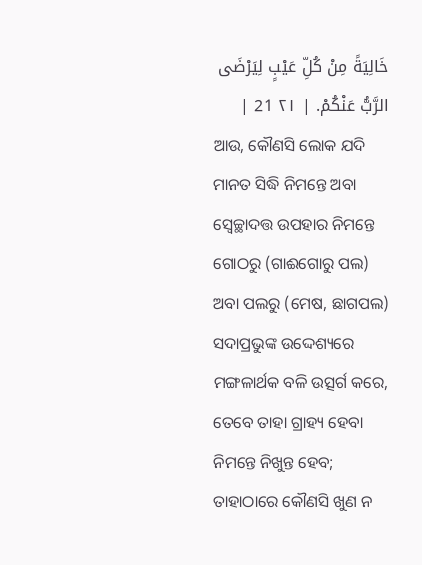خَالِيَةً مِنْ كُلِّ عَيْبٍ لِيَرْضَى الرَّبُّ عَنْكُمْ. | ٢١ 21 |
ଆଉ, କୌଣସି ଲୋକ ଯଦି ମାନତ ସିଦ୍ଧି ନିମନ୍ତେ ଅବା ସ୍ଵେଚ୍ଛାଦତ୍ତ ଉପହାର ନିମନ୍ତେ ଗୋଠରୁ (ଗାଈଗୋରୁ ପଲ) ଅବା ପଲରୁ (ମେଷ, ଛାଗପଲ) ସଦାପ୍ରଭୁଙ୍କ ଉଦ୍ଦେଶ୍ୟରେ ମଙ୍ଗଳାର୍ଥକ ବଳି ଉତ୍ସର୍ଗ କରେ, ତେବେ ତାହା ଗ୍ରାହ୍ୟ ହେବା ନିମନ୍ତେ ନିଖୁନ୍ତ ହେବ; ତାହାଠାରେ କୌଣସି ଖୁଣ ନ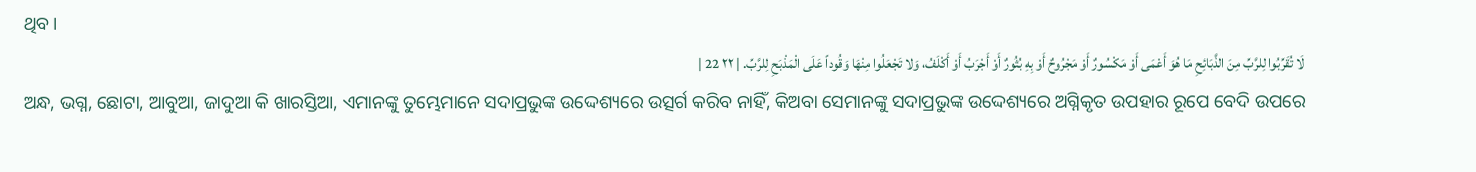ଥିବ।
لَا تُقَرِّبُوا لِلرَّبِّ مِنَ الذَّبَائِحِ مَا هُوَ أَعْمَى أَوْ مَكْسُورٌ أَوْ مَجْرُوحٌ أَوْ بِهِ بُثُورٌ أَوْ أَجْرَبُ أَوْ أَكْلَفُ، وَلا تَجْعَلُوا مِنْهَا وَقُوداً عَلَى الْمَذْبَحِ لِلرَّبِّ. | ٢٢ 22 |
ଅନ୍ଧ, ଭଗ୍ନ, ଛୋଟା, ଆବୁଆ, ଜାଦୁଆ କି ଖାରସ୍ତିଆ, ଏମାନଙ୍କୁ ତୁମ୍ଭେମାନେ ସଦାପ୍ରଭୁଙ୍କ ଉଦ୍ଦେଶ୍ୟରେ ଉତ୍ସର୍ଗ କରିବ ନାହିଁ, କିଅବା ସେମାନଙ୍କୁ ସଦାପ୍ରଭୁଙ୍କ ଉଦ୍ଦେଶ୍ୟରେ ଅଗ୍ନିକୃତ ଉପହାର ରୂପେ ବେଦି ଉପରେ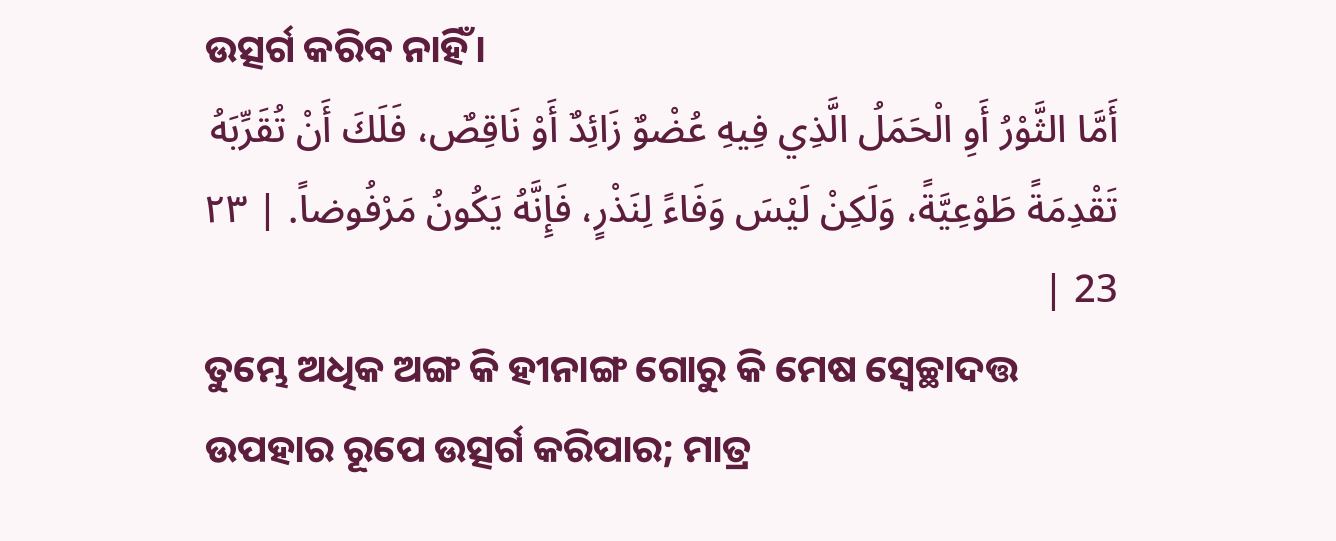ଉତ୍ସର୍ଗ କରିବ ନାହିଁ।
أَمَّا الثَّوْرُ أَوِ الْحَمَلُ الَّذِي فِيهِ عُضْوٌ زَائِدٌ أَوْ نَاقِصٌ، فَلَكَ أَنْ تُقَرِّبَهُ تَقْدِمَةً طَوْعِيَّةً، وَلَكِنْ لَيْسَ وَفَاءً لِنَذْرٍ، فَإِنَّهُ يَكُونُ مَرْفُوضاً. | ٢٣ 23 |
ତୁମ୍ଭେ ଅଧିକ ଅଙ୍ଗ କି ହୀନାଙ୍ଗ ଗୋରୁ କି ମେଷ ସ୍ଵେଚ୍ଛାଦତ୍ତ ଉପହାର ରୂପେ ଉତ୍ସର୍ଗ କରିପାର; ମାତ୍ର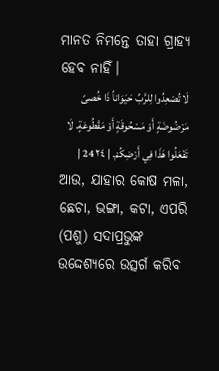ମାନତ ନିମନ୍ତେ ତାହା ଗ୍ରାହ୍ୟ ହେବ ନାହିଁ।
لَا تُصْعِدُوا لِلرَّبِّ حَيَوَاناً ذَا خُصىً مَرْضُوضَةٍ أَوْ مَسْحُوقَةٍ أَوْ مَقْطُوعَةٍ. لَا تَفْعَلُوا هَذَا فِي أَرْضِكُمْ. | ٢٤ 24 |
ଆଉ, ଯାହାର କୋଷ ମଳା, ଛେଚା, ଭଙ୍ଗା, କଟା, ଏପରି (ପଶୁ) ସଦାପ୍ରଭୁଙ୍କ ଉଦ୍ଦେଶ୍ୟରେ ଉତ୍ସର୍ଗ କରିବ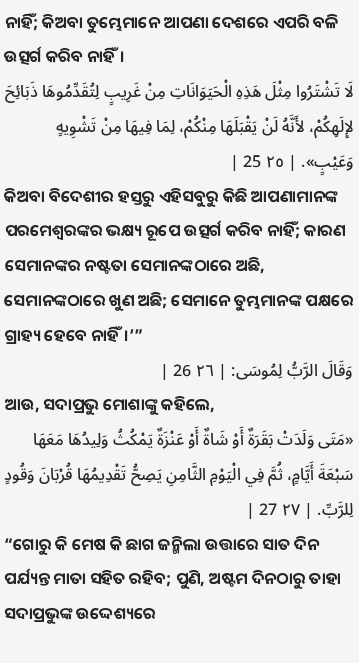ନାହିଁ; କିଅବା ତୁମ୍ଭେମାନେ ଆପଣା ଦେଶରେ ଏପରି ବଳି ଉତ୍ସର୍ଗ କରିବ ନାହିଁ।
لَا تَشْتَرُوا مِثْلَ هَذِهِ الْحَيَوَانَاتِ مِنْ غَرِيبٍ لِتُقَدِّمُوهَا ذَبَائِحَ لإِلَهِكُمْ، لأَنَّهُ لَنْ يَقْبَلَهَا مِنْكُمْ، لِمَا فِيهَا مِنْ تَشْوِيهٍ وَعَيْبٍ». | ٢٥ 25 |
କିଅବା ବିଦେଶୀର ହସ୍ତରୁ ଏହିସବୁରୁ କିଛି ଆପଣାମାନଙ୍କ ପରମେଶ୍ୱରଙ୍କର ଭକ୍ଷ୍ୟ ରୂପେ ଉତ୍ସର୍ଗ କରିବ ନାହିଁ; କାରଣ ସେମାନଙ୍କର ନଷ୍ଟତା ସେମାନଙ୍କଠାରେ ଅଛି, ସେମାନଙ୍କଠାରେ ଖୁଣ ଅଛି; ସେମାନେ ତୁମ୍ଭମାନଙ୍କ ପକ୍ଷରେ ଗ୍ରାହ୍ୟ ହେବେ ନାହିଁ।’”
وَقَالَ الرَّبُّ لِمُوسَى: | ٢٦ 26 |
ଆଉ, ସଦାପ୍ରଭୁ ମୋଶାଙ୍କୁ କହିଲେ,
«مَتَى وَلَدَتْ بَقَرَةٌ أَوْ شَاةٌ أَوْ عَنْزَةٌ يَمْكُثُ وَلِيدُهَا مَعَهَا سَبْعَةَ أَيَّامٍ، ثُمَّ فِي الْيَوْمِ الثَّامِنِ يَصِحُّ تَقْدِيمُهَا قُرْبَانَ وَقُودٍ لِلرَّبِّ. | ٢٧ 27 |
“ଗୋରୁ କି ମେଷ କି ଛାଗ ଜନ୍ମିଲା ଉତ୍ତାରେ ସାତ ଦିନ ପର୍ଯ୍ୟନ୍ତ ମାତା ସହିତ ରହିବ; ପୁଣି, ଅଷ୍ଟମ ଦିନଠାରୁ ତାହା ସଦାପ୍ରଭୁଙ୍କ ଉଦ୍ଦେଶ୍ୟରେ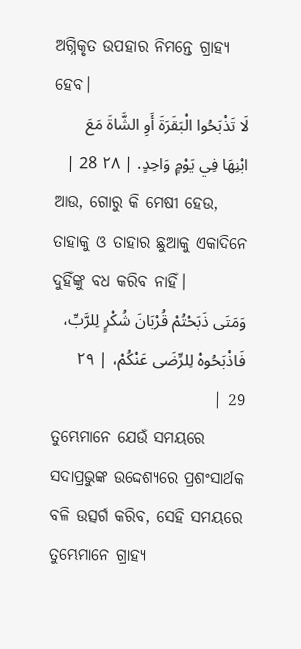ଅଗ୍ନିକୃତ ଉପହାର ନିମନ୍ତେ ଗ୍ରାହ୍ୟ ହେବ।
لَا تَذْبَحُوا الْبَقَرَةَ أَوِ الشَّاةَ مَعَ ابْنِهَا فِي يَوْمٍ وَاحِدٍ. | ٢٨ 28 |
ଆଉ, ଗୋରୁ କି ମେଷୀ ହେଉ, ତାହାକୁ ଓ ତାହାର ଛୁଆକୁ ଏକାଦିନେ ଦୁହିଁଙ୍କୁ ବଧ କରିବ ନାହିଁ।
وَمَتَى ذَبَحْتُمْ قُرْبَانَ شُكْرٍ لِلرَّبِّ، فَاذْبَحُوهْ لِلرِّضَى عَنْكُمْ، | ٢٩ 29 |
ତୁମ୍ଭେମାନେ ଯେଉଁ ସମୟରେ ସଦାପ୍ରଭୁଙ୍କ ଉଦ୍ଦେଶ୍ୟରେ ପ୍ରଶଂସାର୍ଥକ ବଳି ଉତ୍ସର୍ଗ କରିବ, ସେହି ସମୟରେ ତୁମ୍ଭେମାନେ ଗ୍ରାହ୍ୟ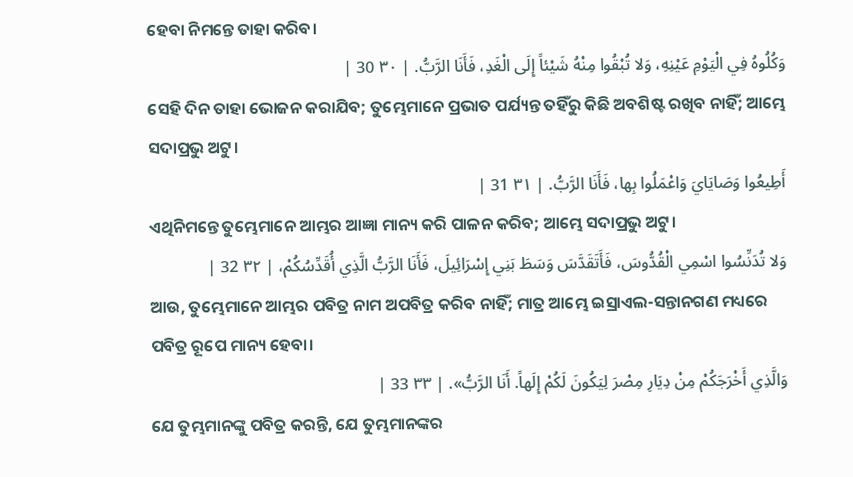ହେବା ନିମନ୍ତେ ତାହା କରିବ।
وَكُلُوهُ فِي الْيَوْمِ عَيْنِهِ، وَلا تُبْقُوا مِنْهُ شَيْئاً إِلَى الْغَدِ، فَأَنَا الرَّبُّ. | ٣٠ 30 |
ସେହି ଦିନ ତାହା ଭୋଜନ କରାଯିବ; ତୁମ୍ଭେମାନେ ପ୍ରଭାତ ପର୍ଯ୍ୟନ୍ତ ତହିଁରୁ କିଛି ଅବଶିଷ୍ଟ ରଖିବ ନାହିଁ; ଆମ୍ଭେ ସଦାପ୍ରଭୁ ଅଟୁ।
أَطِيعُوا وَصَايَايَ وَاعْمَلُوا بِها، فَأَنَا الرَّبُّ. | ٣١ 31 |
ଏଥିନିମନ୍ତେ ତୁମ୍ଭେମାନେ ଆମ୍ଭର ଆଜ୍ଞା ମାନ୍ୟ କରି ପାଳନ କରିବ; ଆମ୍ଭେ ସଦାପ୍ରଭୁ ଅଟୁ।
وَلا تُدَنِّسُوا اسْمِي الْقُدُّوسَ، فَأَتَقَدَّسَ وَسَطَ بَنِي إِسْرَائِيلَ، فَأَنَا الرَّبُّ الَّذِي أُقَدِّسُكُمْ، | ٣٢ 32 |
ଆଉ, ତୁମ୍ଭେମାନେ ଆମ୍ଭର ପବିତ୍ର ନାମ ଅପବିତ୍ର କରିବ ନାହିଁ; ମାତ୍ର ଆମ୍ଭେ ଇସ୍ରାଏଲ-ସନ୍ତାନଗଣ ମଧ୍ୟରେ ପବିତ୍ର ରୂପେ ମାନ୍ୟ ହେବା।
وَالَّذِي أَخْرَجَكُمْ مِنْ دِيَارِ مِصْرَ لِيَكُونَ لَكُمْ إِلَهاً. أَنَا الرَّبُّ». | ٣٣ 33 |
ଯେ ତୁମ୍ଭମାନଙ୍କୁ ପବିତ୍ର କରନ୍ତି, ଯେ ତୁମ୍ଭମାନଙ୍କର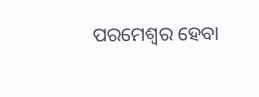ପରମେଶ୍ୱର ହେବା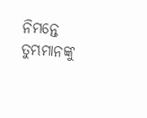ନିମନ୍ତେ ତୁମ୍ଭମାନଙ୍କୁ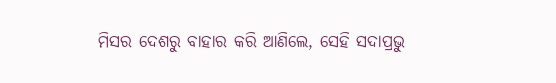ମିସର ଦେଶରୁ ବାହାର କରି ଆଣିଲେ, ସେହି ସଦାପ୍ରଭୁ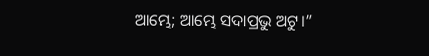ଆମ୍ଭେ; ଆମ୍ଭେ ସଦାପ୍ରଭୁ ଅଟୁ।”